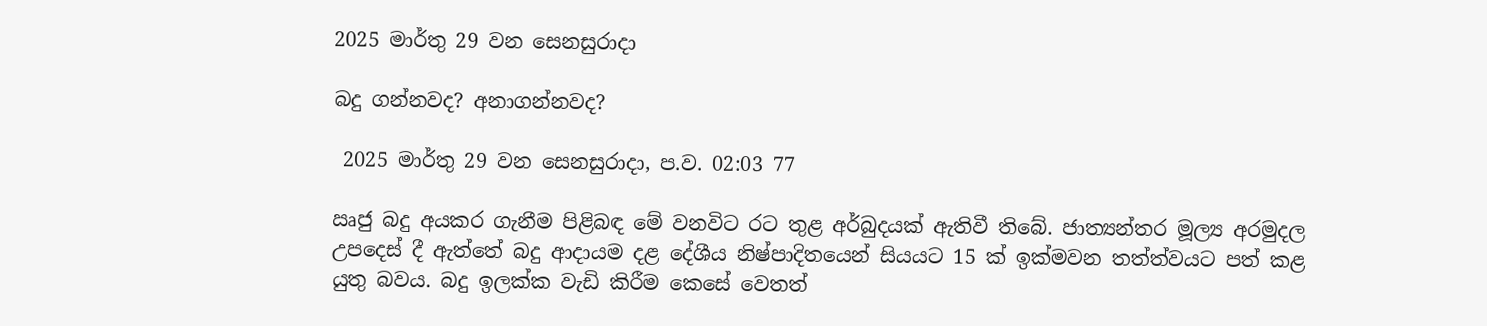2025 මාර්තු 29 වන සෙනසුරාදා

බදු ගන්නවද? අනාගන්නවද?

 2025 මාර්තු 29 වන සෙනසුරාදා, ප.ව. 02:03 77

ඍජු බදු අයකර ගැනීම පිළිබඳ මේ වනවිට රට තුළ අර්බුදයක් ඇතිවී තිබේ. ජාත්‍යන්තර මූල්‍ය අරමුදල උපදෙස් දී ඇත්තේ බදු ආදායම දළ දේශීය නිෂ්පාදිතයෙන් සියයට 15 ක් ඉක්මවන තත්ත්වයට පත් කළ යුතු බවය. බදු ඉලක්ක වැඩි කිරීම කෙසේ වෙතත්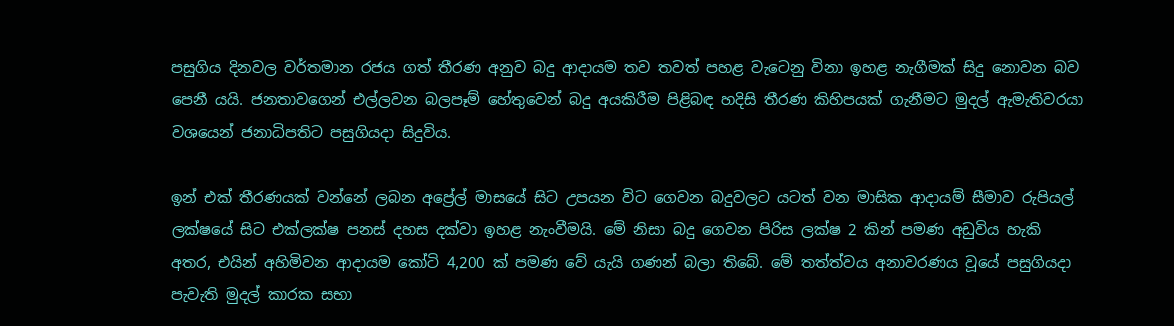පසුගිය දිනවල වර්තමාන රජය ගත් තීරණ අනුව බදු ආදායම තව තවත් පහළ වැටෙනු විනා ඉහළ නැගීමක් සිදු නොවන බව පෙනී යයි. ජනතාවගෙන් එල්ලවන බලපෑම් හේතුවෙන් බදු අයකිරීම පිළිබඳ හදිසි තීරණ කිහිපයක් ගැනීමට මුදල් ඇමැතිවරයා වශයෙන් ජනාධිපතිට පසුගියදා සිදුවිය.

ඉන් එක් තීරණයක් වන්නේ ලබන අප්‍රේල් මාසයේ සිට උපයන විට ගෙවන බදුවලට යටත් වන මාසික ආදායම් සීමාව රුපියල් ලක්ෂයේ සිට එක්ලක්ෂ පනස් දහස දක්වා ඉහළ නැංවීමයි. මේ නිසා බදු ගෙවන පිරිස ලක්ෂ 2 කින් පමණ අඩුවිය හැකි අතර, එයින් අහිමිවන ආදායම කෝටි 4,200 ක් පමණ වේ යැයි ගණන් බලා තිබේ. මේ තත්ත්වය අනාවරණය වූයේ පසුගියදා පැවැති මුදල් කාරක සභා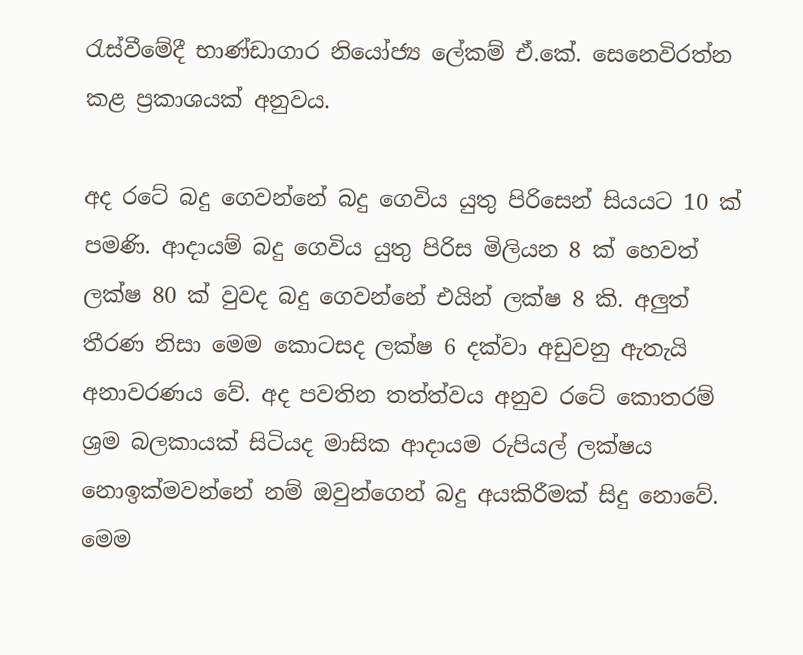රැස්වීමේදී භාණ්ඩාගාර නියෝජ්‍ය ලේකම් ඒ.කේ. සෙනෙවිරත්න කළ ප්‍රකාශයක් අනුවය.

අද රටේ බදු ගෙවන්නේ බදු ගෙවිය යුතු පිරිසෙන් සියයට 10 ක් පමණි. ආදායම් බදු ගෙවිය යුතු පිරිස මිලියන 8 ක් හෙවත් ලක්ෂ 80 ක් වුවද බදු ගෙවන්නේ එයින් ලක්ෂ 8 කි. අලුත් තීරණ නිසා මෙම කොටසද ලක්ෂ 6 දක්වා අඩුවනු ඇතැයි අනාවරණය වේ. අද පවතින තත්ත්වය අනුව රටේ කොතරම් ශ්‍රම බලකායක් සිටියද මාසික ආදායම රුපියල් ලක්ෂය නොඉක්මවන්නේ නම් ඔවුන්ගෙන් බදු අයකිරීමක් සිදු නොවේ. මෙම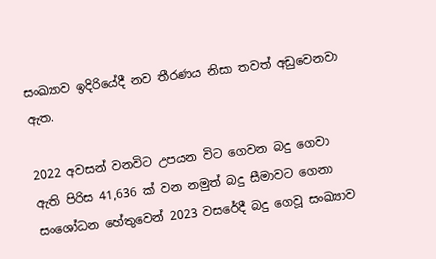සංඛ්‍යාව ඉදිරියේදී නව තීරණය නිසා තවත් අඩුවෙනවා ඇත.

2022 අවසන් වනවිට උපයන විට ගෙවන බදු ගෙවා ඇති පිරිස 41,636 ක් වන නමුත් බදු සීමාවට ගෙනා සංශෝධන හේතුවෙන් 2023 වසරේදී බදු ගෙවූ සංඛ්‍යාව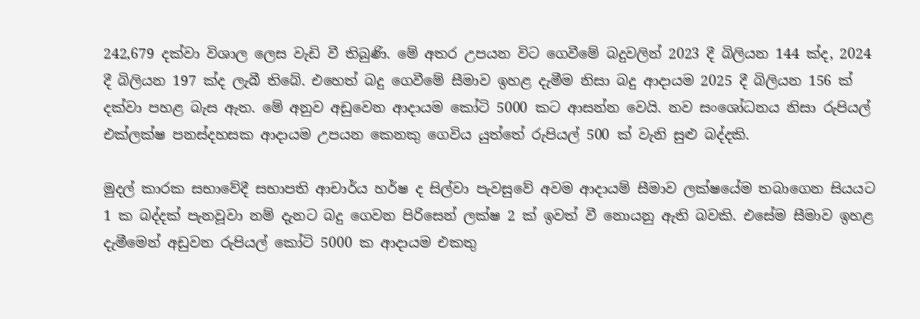242,679 දක්වා විශාල ලෙස වැඩි වී තිබුණි. මේ අතර උපයන විට ගෙවීමේ බදුවලින් 2023 දී බිලියන 144 ක්ද, 2024 දී බිලියන 197 ක්ද ලැබී තිබේ. එහෙත් බදු ගෙවීමේ සීමාව ඉහළ දැමීම නිසා බදු ආදායම 2025 දී බිලියන 156 ක් දක්වා පහළ බැස ඇත. මේ අනුව අඩුවෙන ආදායම කෝටි 5000 කට ආසන්න වෙයි. නව සංශෝධනය නිසා රුපියල් එක්ලක්ෂ පනස්දහසක ආදායම උපයන කෙනකු ගෙවිය යුත්තේ රුපියල් 500 ක් වැනි සුළු බද්දකි.

මුදල් කාරක සභාවේදී සභාපති ආචාර්ය හර්ෂ ද සිල්වා පැවසුවේ අවම ආදායම් සීමාව ලක්ෂයේම තබාගෙන සියයට 1 ක බද්දක් පැනවූවා නම් දැනට බදු ගෙවන පිරිසෙන් ලක්ෂ 2 ක් ඉවත් වී නොයනු ඇති බවකි. එසේම සීමාව ඉහළ දැමීමෙන් අඩුවන රුපියල් කෝටි 5000 ක ආදායම එකතු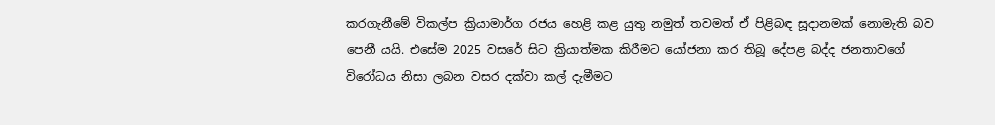කරගැනීමේ විකල්ප ක්‍රියාමාර්ග රජය හෙළි කළ යුතු නමුත් තවමත් ඒ පිළිබඳ සූදානමක් නොමැති බව පෙනී යයි. එසේම 2025 වසරේ සිට ක්‍රියාත්මක කිරීමට යෝජනා කර තිබූ දේපළ බද්ද ජනතාවගේ විරෝධය නිසා ලබන වසර දක්වා කල් දැමීමට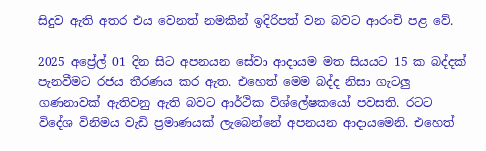සිදුව ඇති අතර එය වෙනත් නමකින් ඉදිරිපත් වන බවට ආරංචි පළ වේ.

2025 අප්‍රේල් 01 දින සිට අපනයන සේවා ආදායම මත සියයට 15 ක බද්දක් පැනවීමට රජය තීරණය කර ඇත. එහෙත් මෙම බද්ද නිසා ගැටලු ගණනාවක් ඇතිවනු ඇති බවට ආර්ථික විශ්ලේෂකයෝ පවසති. රටට විදේශ විනිමය වැඩි ප්‍රමාණයක් ලැබෙන්නේ අපනයන ආදායමෙනි. එහෙත්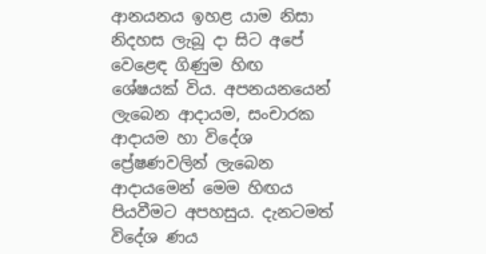ආනයනය ඉහළ යාම නිසා නිදහස ලැබූ දා සිට අපේ වෙළෙඳ ගිණුම හිඟ ශේෂයක් විය. අපනයනයෙන් ලැබෙන ආදායම, සංචාරක ආදායම හා විදේශ ප්‍රේෂණවලින් ලැබෙන ආදායමෙන් මෙම හිඟය පියවීමට අපහසුය. දැනටමත් විදේශ ණය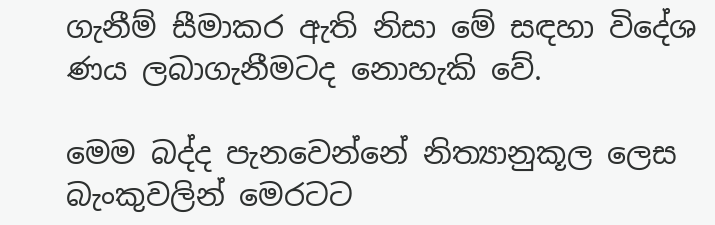ගැනීම් සීමාකර ඇති නිසා මේ සඳහා විදේශ ණය ලබාගැනීමටද නොහැකි වේ.

මෙම බද්ද පැනවෙන්නේ නිත්‍යානුකූල ලෙස බැංකුවලින් මෙරටට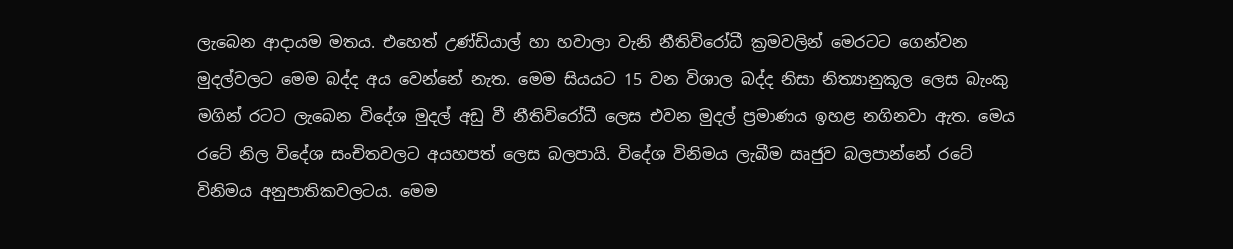ලැබෙන ආදායම මතය. එහෙත් උණ්ඩියාල් හා හවාලා වැනි නීතිවිරෝධී ක්‍රමවලින් මෙරටට ගෙන්වන මුදල්වලට මෙම බද්ද අය වෙන්නේ නැත. මෙම සියයට 15 වන විශාල බද්ද නිසා නිත්‍යානුකූල ලෙස බැංකු මගින් රටට ලැබෙන විදේශ මුදල් අඩු වී නීතිවිරෝධී ලෙස එවන මුදල් ප්‍රමාණය ඉහළ නගිනවා ඇත. මෙය රටේ නිල විදේශ සංචිතවලට අයහපත් ලෙස බලපායි. විදේශ විනිමය ලැබීම ඍජුව බලපාන්නේ රටේ විනිමය අනුපාතිකවලටය. මෙම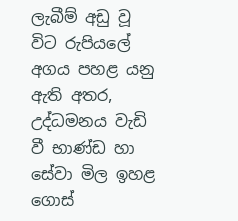ලැබීම් අඩු වූ විට රුපියලේ අගය පහළ යනු ඇති අතර, උද්ධමනය වැඩි වී භාණ්ඩ හා සේවා මිල ඉහළ ගොස්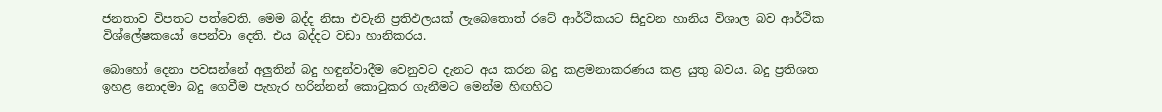ජනතාව විපතට පත්වෙති. මෙම බද්ද නිසා එවැනි ප්‍රතිඵලයක් ලැබෙතොත් රටේ ආර්ථිකයට සිදුවන හානිය විශාල බව ආර්ථික විශ්ලේෂකයෝ පෙන්වා දෙති. එය බද්දට වඩා හානිකරය.

බොහෝ දෙනා පවසන්නේ අලුතින් බදු හඳුන්වාදීම වෙනුවට දැනට අය කරන බදු කළමනාකරණය කළ යුතු බවය. බදු ප්‍රතිශත ඉහළ නොදමා බදු ගෙවීම පැහැර හරින්නන් කොටුකර ගැනීමට මෙන්ම හිඟහිට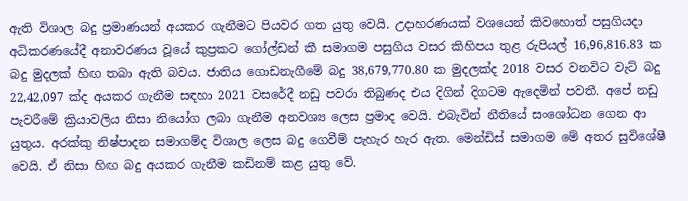ඇති විශාල බදු ප්‍රමාණයන් අයකර ගැනීමට පියවර ගත යුතු වෙයි. උදාහරණයක් වශයෙන් කිවහොත් පසුගියදා අධිකරණයේදී අනාවරණය වූයේ කුප්‍රකට ගෝල්ඩන් කී සමාගම පසුගිය වසර කිහිපය තුළ රුපියල් 16,96,816.83 ක බදු මුදලක් හිඟ තබා ඇති බවය. ජාතිය ගොඩනැගීමේ බදු 38,679,770.80 ක මුදලක්ද 2018 වසර වනවිට වැට් බදු 22,42,097 ක්ද අයකර ගැනීම සඳහා 2021 වසරේදී නඩු පවරා තිබුණද එය දිගින් දිගටම ඇදෙමින් පවතී. අපේ නඩු පැවරීමේ ක්‍රියාවලිය නිසා නියෝග ලබා ගැනීම අනවශ්‍ය ලෙස ප්‍රමාද වෙයි. එබැවින් නීතියේ සංශෝධන ගෙන ආ යුතුය. අරක්කු නිෂ්පාදන සමාගම්ද විශාල ලෙස බදු ගෙවීම් පැහැර හැර ඇත. මෙන්ඩිස් සමාගම මේ අතර සුවිශේෂී වෙයි. ඒ නිසා හිඟ බදු අයකර ගැනීම කඩිනම් කළ යුතු වේ.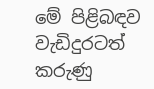මේ පිළිබඳව වැඩිදුරටත් කරුණු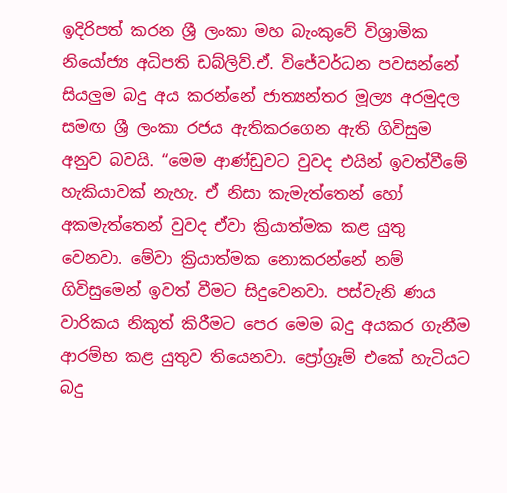ඉදිරිපත් කරන ශ්‍රී ලංකා මහ බැංකුවේ විශ්‍රාමික නියෝජ්‍ය අධිපති ඩබ්ලිව්.ඒ. විජේවර්ධන පවසන්නේ සියලුම බදු අය කරන්නේ ජාත්‍යන්තර මූල්‍ය අරමුදල සමඟ ශ්‍රී ලංකා රජය ඇතිකරගෙන ඇති ගිවිසුම අනුව බවයි. “මෙම ආණ්ඩුවට වුවද එයින් ඉවත්වීමේ හැකියාවක් නැහැ. ඒ නිසා කැමැත්තෙන් හෝ අකමැත්තෙන් වුවද ඒවා ක්‍රියාත්මක කළ යුතු වෙනවා. මේවා ක්‍රියාත්මක නොකරන්නේ නම් ගිවිසුමෙන් ඉවත් වීමට සිදුවෙනවා. පස්වැනි ණය වාරිකය නිකුත් කිරීමට පෙර මෙම බදු අයකර ගැනීම ආරම්භ කළ යුතුව තියෙනවා. ප්‍රෝග්‍රෑම් එකේ හැටියට බදු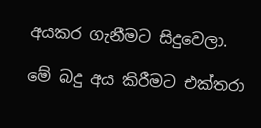අයකර ගැනීමට සිදුවෙලා.

මේ බදු අය කිරීමට එක්තරා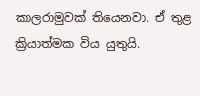කාලරාමුවක් තියෙනවා. ඒ තුළ ක්‍රියාත්මක විය යුතුයි.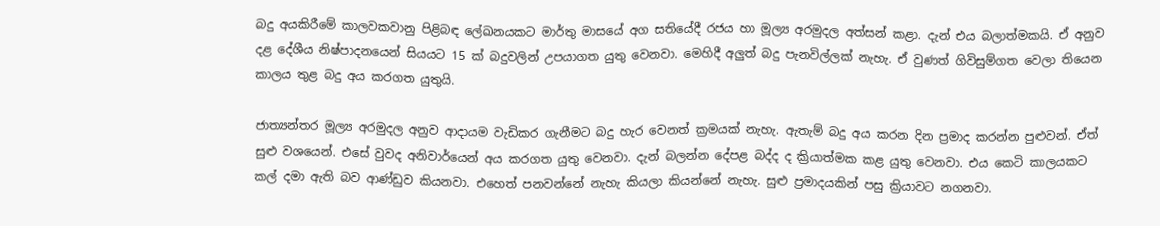බදු අයකිරීමේ කාලවකවානු පිළිබඳ ලේඛනයකට මාර්තු මාසයේ අග සතියේදී රජය හා මූල්‍ය අරමුදල අත්සන් කළා. දැන් එය බලාත්මකයි. ඒ අනුව දළ දේශීය නිෂ්පාදනයෙන් සියයට 15 ක් බදුවලින් උපයාගත යුතු වෙනවා. මෙහිදී අලුත් බදු පැනවිල්ලක් නැහැ. ඒ වුණත් ගිවිසුම්ගත වෙලා තියෙන කාලය තුළ බදු අය කරගත යුතුයි.

ජාත්‍යන්තර මූල්‍ය අරමුදල අනුව ආදායම වැඩිකර ගැනීමට බදු හැර වෙනත් ක්‍රමයක් නැහැ. ඇතැම් බදු අය කරන දින ප්‍රමාද කරන්න පුළුවන්. ඒත් සුළු වශයෙන්. එසේ වුවද අනිවාර්‌යෙන් අය කරගත යුතු වෙනවා. දැන් බලන්න දේපළ බද්ද ද ක්‍රියාත්මක කළ යුතු වෙනවා. එය කෙටි කාලයකට කල් දමා ඇති බව ආණ්ඩුව කියනවා. එහෙත් පනවන්නේ නැහැ කියලා කියන්නේ නැහැ. සුළු ප්‍රමාදයකින් පසු ක්‍රියාවට නගනවා.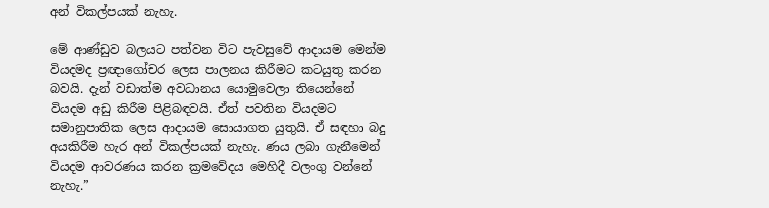අන් විකල්පයක් නැහැ.

මේ ආණ්ඩුව බලයට පත්වන විට පැවසුවේ ආදායම මෙන්ම වියදමද ප්‍රඥාගෝචර ලෙස පාලනය කිරීමට කටයුතු කරන බවයි. දැන් වඩාත්ම අවධානය යොමුවෙලා තියෙන්නේ වියදම අඩු කිරීම පිළිබඳවයි. ඒත් පවතින වියදමට සමානුපාතික ලෙස ආදායම සොයාගත යුතුයි. ඒ සඳහා බදු අයකිරීම හැර අන් විකල්පයක් නැහැ. ණය ලබා ගැනීමෙන් වියදම ආවරණය කරන ක්‍රමවේදය මෙහිදී වලංගු වන්නේ නැහැ.”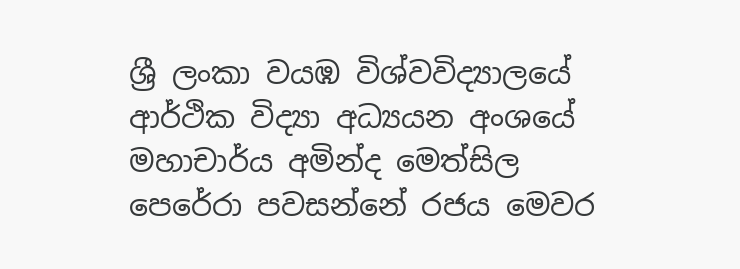ශ්‍රී ලංකා වයඹ විශ්වවිද්‍යාලයේ ආර්ථික විද්‍යා අධ්‍යයන අංශයේ මහාචාර්ය අමින්ද මෙත්සිල පෙරේරා පවසන්නේ රජය මෙවර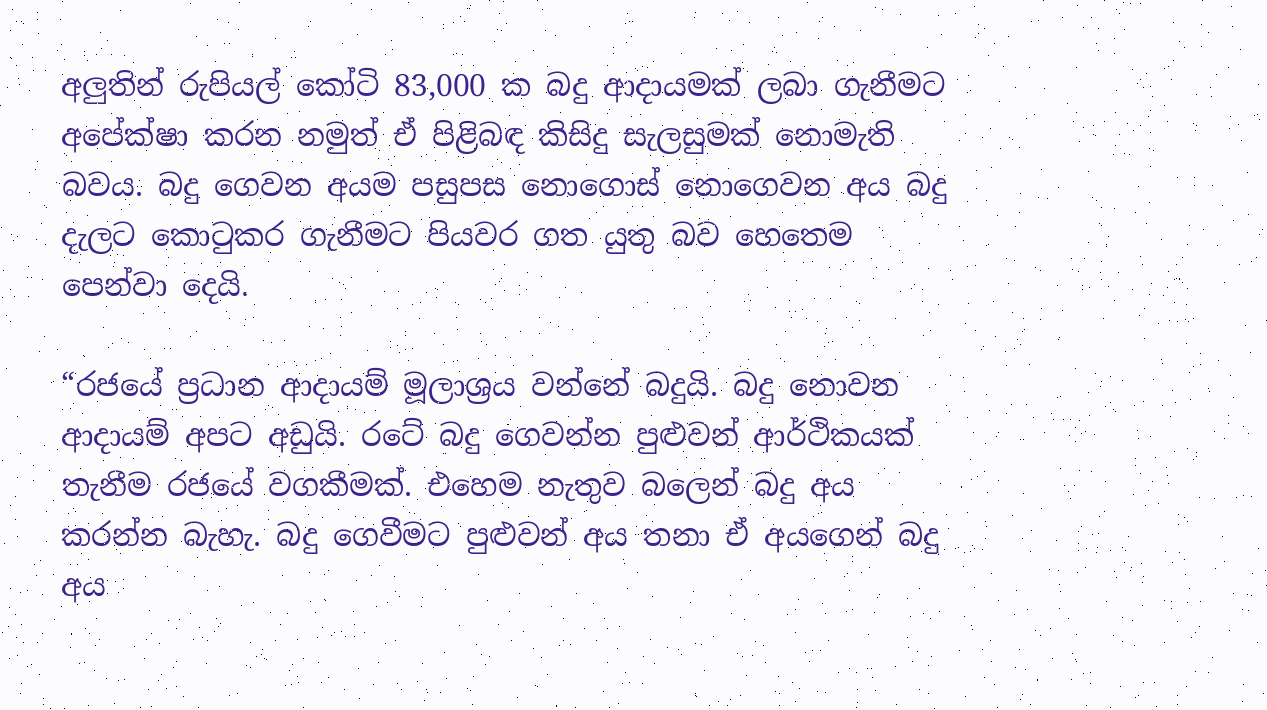අලුතින් රුපියල් කෝටි 83,000 ක බදු ආදායමක් ලබා ගැනීමට අපේක්ෂා කරන නමුත් ඒ පිළිබඳ කිසිදු සැලසුමක් නොමැති බවය. බදු ගෙවන අයම පසුපස නොගොස් නොගෙවන අය බදු දැලට කොටුකර ගැනීමට පියවර ගත යුතු බව හෙතෙම පෙන්වා දෙයි.

“රජයේ ප්‍රධාන ආදායම් මූලාශ්‍රය වන්නේ බදුයි. බදු නොවන ආදායම් අපට අඩුයි. රටේ බදු ගෙවන්න පුළුවන් ආර්ථිකයක් තැනීම රජයේ වගකීමක්. එහෙම නැතුව බලෙන් බදු අය කරන්න බැහැ. බදු ගෙවීමට පුළුවන් අය තනා ඒ අයගෙන් බදු අය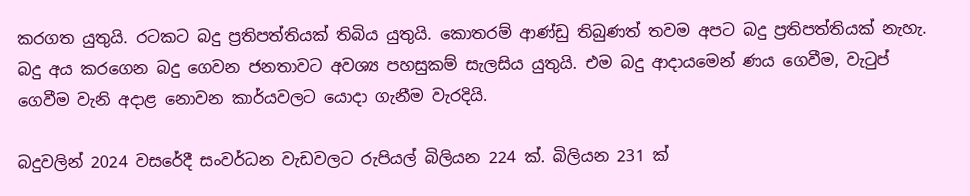කරගත යුතුයි. රටකට බදු ප්‍රතිපත්තියක් තිබිය යුතුයි. කොතරම් ආණ්ඩු තිබුණත් තවම අපට බදු ප්‍රතිපත්තියක් නැහැ. බදු අය කරගෙන බදු ගෙවන ජනතාවට අවශ්‍ය පහසුකම් සැලසිය යුතුයි. එම බදු ආදායමෙන් ණය ගෙවීම, වැටුප් ගෙවීම වැනි අදාළ නොවන කාර්යවලට යොදා ගැනීම වැරදියි.

බදුවලින් 2024 වසරේදී සංවර්ධන වැඩවලට රුපියල් බිලියන 224 ක්. බිලියන 231 ක්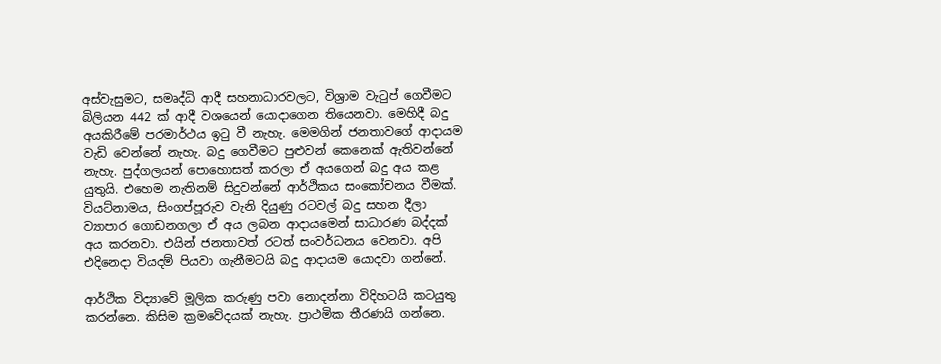අස්වැසුමට, සමෘද්ධි ආදී සහනාධාරවලට, විශ්‍රාම වැටුප් ගෙවීමට බිලියන 442 ක් ආදී වශයෙන් යොදාගෙන තියෙනවා. මෙහිදී බදු අයකිරීමේ පරමාර්ථය ඉටු වී නැහැ. මෙමගින් ජනතාවගේ ආදායම වැඩි වෙන්නේ නැහැ. බදු ගෙවීමට පුළුවන් කෙනෙක් ඇතිවන්නේ නැහැ. පුද්ගලයන් පොහොසත් කරලා ඒ අයගෙන් බදු අය කළ යුතුයි. එහෙම නැතිනම් සිදුවන්නේ ආර්ථිකය සංකෝචනය වීමක්. වියට්නාමය, සිංගප්පූරුව වැනි දියුණු රටවල් බදු සහන දීලා ව්‍යාපාර ගොඩනගලා ඒ අය ලබන ආදායමෙන් සාධාරණ බද්දක් අය කරනවා. එයින් ජනතාවත් රටත් සංවර්ධනය වෙනවා. අපි එදිනෙදා වියදම් පියවා ගැනීමටයි බදු ආදායම යොදවා ගන්නේ.

ආර්ථික විද්‍යාවේ මූලික කරුණු පවා නොදන්නා විදිහටයි කටයුතු කරන්නෙ. කිසිම ක්‍රමවේදයක් නැහැ. ප්‍රාථමික තීරණයි ගන්නෙ.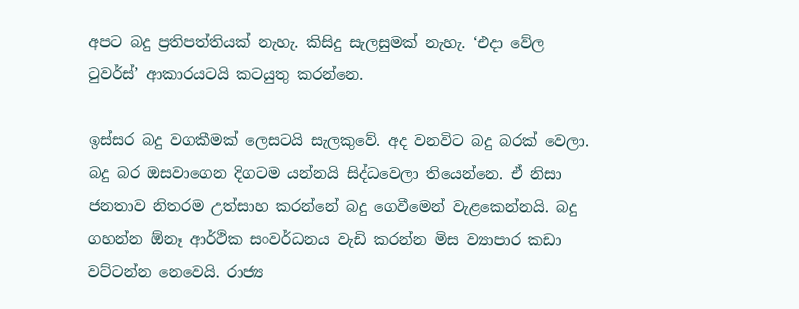අපට බදු ප්‍රතිපත්තියක් නැහැ. කිසිදු සැලසුමක් නැහැ. ‘එදා වේල ටුවර්ස්’ ආකාරයටයි කටයුතු කරන්නෙ.

ඉස්සර බදු වගකීමක් ලෙසටයි සැලකුවේ. අද වනවිට බදු බරක් වෙලා. බදු බර ඔසවාගෙන දිගටම යන්නයි සිද්ධවෙලා තියෙන්නෙ. ඒ නිසා ජනතාව නිතරම උත්සාහ කරන්නේ බදු ගෙවීමෙන් වැළකෙන්නයි. බදු ගහන්න ඕනෑ ආර්ථික සංවර්ධනය වැඩි කරන්න මිස ව්‍යාපාර කඩා වට්ටන්න නෙවෙයි. රාජ්‍ය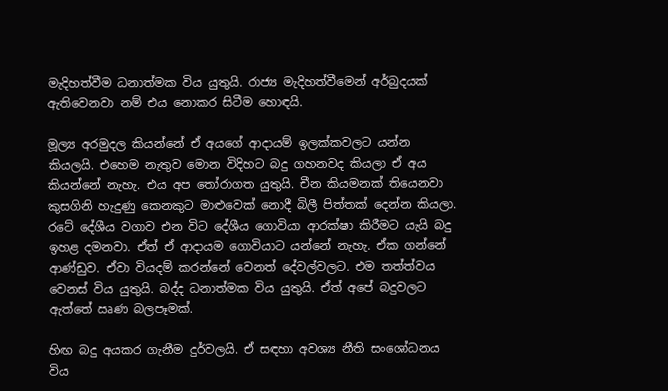මැදිහත්වීම ධනාත්මක විය යුතුයි. රාජ්‍ය මැදිහත්වීමෙන් අර්බුදයක් ඇතිවෙනවා නම් එය නොකර සිටීම හොඳයි.

මූල්‍ය අරමුදල කියන්නේ ඒ අයගේ ආදායම් ඉලක්කවලට යන්න කියලයි. එහෙම නැතුව මොන විදිහට බදු ගහනවද කියලා ඒ අය කියන්නේ නැහැ. එය අප තෝරාගත යුතුයි. චීන කියමනක් තියෙනවා කුසගිනි හැදුණු කෙනකුට මාළුවෙක් නොදී බිලී පිත්තක් දෙන්න කියලා. රටේ දේශීය වගාව එන විට දේශීය ගොවියා ආරක්ෂා කිරීමට යැයි බදු ඉහළ දමනවා. ඒත් ඒ ආදායම ගොවියාට යන්නේ නැහැ. ඒක ගන්නේ ආණ්ඩුව. ඒවා වියදම් කරන්නේ වෙනත් දේවල්වලට. එම තත්ත්වය වෙනස් විය යුතුයි. බද්ද ධනාත්මක විය යුතුයි. ඒත් අපේ බදුවලට ඇත්තේ ඍණ බලපෑමක්.

හිඟ බදු අයකර ගැනීම දුර්වලයි. ඒ සඳහා අවශ්‍ය නීති සංශෝධනය විය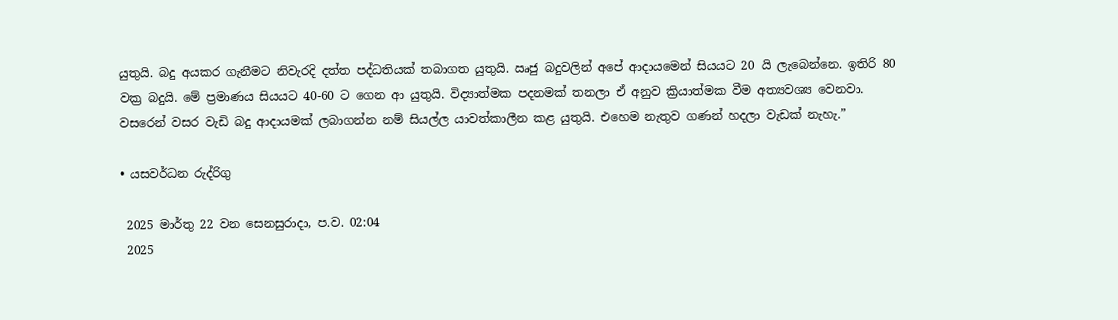යුතුයි. බදු අයකර ගැනීමට නිවැරදි දත්ත පද්ධතියක් තබාගත යුතුයි. ඍජු බදුවලින් අපේ ආදායමෙන් සියයට 20 යි ලැබෙන්නෙ. ඉතිරි 80 වක්‍ර බදුයි. මේ ප්‍රමාණය සියයට 40-60 ට ගෙන ආ යුතුයි. විද්‍යාත්මක පදනමක් තනලා ඒ අනුව ක්‍රියාත්මක වීම අත්‍යවශ්‍ය වෙනවා. වසරෙන් වසර වැඩි බදු ආදායමක් ලබාගන්න නම් සියල්ල යාවත්කාලීන කළ යුතුයි. එහෙම නැතුව ගණන් හදලා වැඩක් නැහැ.”

• යසවර්ධන රුද්රිගු

 2025 මාර්තු 22 වන සෙනසුරාදා, ප.ව. 02:04
 2025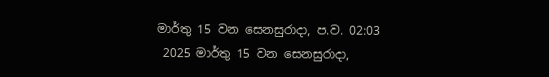මාර්තු 15 වන සෙනසුරාදා, ප.ව. 02:03
 2025 මාර්තු 15 වන සෙනසුරාදා,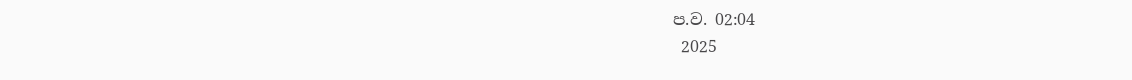ප.ව. 02:04
 2025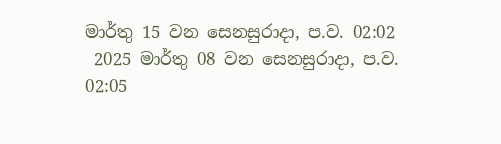මාර්තු 15 වන සෙනසුරාදා, ප.ව. 02:02
 2025 මාර්තු 08 වන සෙනසුරාදා, ප.ව. 02:05